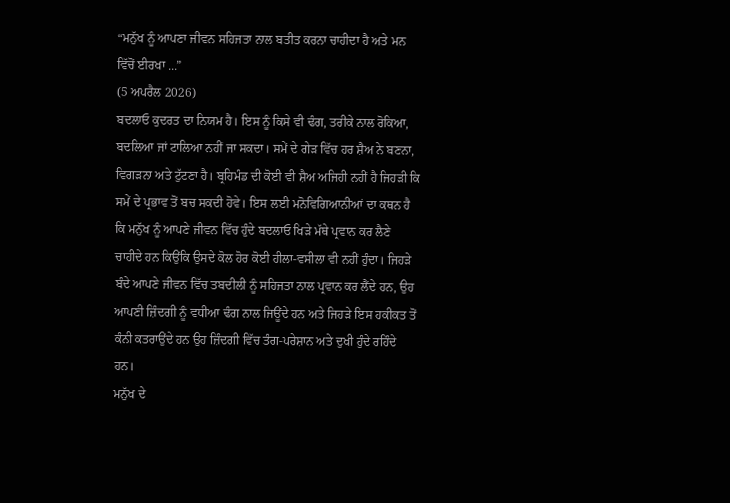“ਮਨੁੱਖ ਨੂੰ ਆਪਣਾ ਜੀਵਨ ਸਹਿਜਤਾ ਨਾਲ ਬਤੀਤ ਕਰਨਾ ਚਾਹੀਦਾ ਹੈ ਅਤੇ ਮਨ ਵਿੱਚੋਂ ਈਰਖਾ ...”
(5 ਅਪਰੈਲ 2026)
ਬਦਲਾਓ ਕੁਦਰਤ ਦਾ ਨਿਯਮ ਹੈ। ਇਸ ਨੂੰ ਕਿਸੇ ਵੀ ਢੰਗ, ਤਰੀਕੇ ਨਾਲ ਰੋਕਿਆ, ਬਦਲਿਆ ਜਾਂ ਟਾਲਿਆ ਨਹੀਂ ਜਾ ਸਕਦਾ। ਸਮੇਂ ਦੇ ਗੇੜ ਵਿੱਚ ਹਰ ਸ਼ੈਅ ਨੇ ਬਣਨਾ, ਵਿਗੜਨਾ ਅਤੇ ਟੁੱਟਣਾ ਹੈ। ਬ੍ਰਹਿਮੰਡ ਦੀ ਕੋਈ ਵੀ ਸ਼ੈਅ ਅਜਿਹੀ ਨਹੀਂ ਹੈ ਜਿਹੜੀ ਕਿ ਸਮੇਂ ਦੇ ਪ੍ਰਭਾਵ ਤੋਂ ਬਚ ਸਕਦੀ ਹੋਵੇ। ਇਸ ਲਈ ਮਨੋਵਿਗਿਆਨੀਆਂ ਦਾ ਕਥਨ ਹੈ ਕਿ ਮਨੁੱਖ ਨੂੰ ਆਪਣੇ ਜੀਵਨ ਵਿੱਚ ਹੁੰਦੇ ਬਦਲਾਓ ਖਿੜੇ ਮੱਥੇ ਪ੍ਰਵਾਨ ਕਰ ਲੈਣੇ ਚਾਹੀਦੇ ਹਨ ਕਿਉਂਕਿ ਉਸਦੇ ਕੋਲ ਹੋਰ ਕੋਈ ਹੀਲਾ-ਵਸੀਲਾ ਵੀ ਨਹੀਂ ਹੁੰਦਾ। ਜਿਹੜੇ ਬੰਦੇ ਆਪਣੇ ਜੀਵਨ ਵਿੱਚ ਤਬਦੀਲੀ ਨੂੰ ਸਹਿਜਤਾ ਨਾਲ ਪ੍ਰਵਾਨ ਕਰ ਲੈਂਦੇ ਹਨ, ਉਹ ਆਪਣੀ ਜ਼ਿੰਦਗੀ ਨੂੰ ਵਧੀਆ ਢੰਗ ਨਾਲ ਜਿਊਂਦੇ ਹਨ ਅਤੇ ਜਿਹੜੇ ਇਸ ਹਕੀਕਤ ਤੋਂ ਕੰਨੀ ਕਤਰਾਉਂਦੇ ਹਨ ਉਹ ਜ਼ਿੰਦਗੀ ਵਿੱਚ ਤੰਗ-ਪਰੇਸ਼ਾਨ ਅਤੇ ਦੁਖੀ ਹੁੰਦੇ ਰਹਿੰਦੇ ਹਨ।
ਮਨੁੱਖ ਦੇ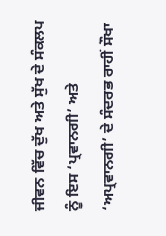ਜੀਵਨ ਵਿੱਚ ਦੁੱਖ ਅਤੇ ਸੁੱਖ ਦੇ ਸੰਕਲਪ ਨੂੰ ਇਸ ‘ਪ੍ਰਵਾਨਗੀ’ ਅਤੇ ‘ਅਪ੍ਰਵਾਨਗੀ’ ਦੇ ਸੰਦਰਭ ਰਾਹੀਂ ਸੌਖਾ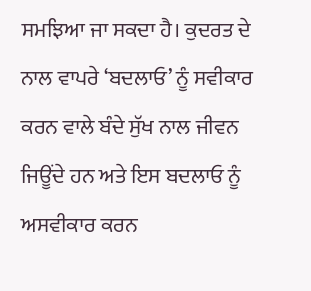ਸਮਝਿਆ ਜਾ ਸਕਦਾ ਹੈ। ਕੁਦਰਤ ਦੇ ਨਾਲ ਵਾਪਰੇ ‘ਬਦਲਾਓ’ ਨੂੰ ਸਵੀਕਾਰ ਕਰਨ ਵਾਲੇ ਬੰਦੇ ਸੁੱਖ ਨਾਲ ਜੀਵਨ ਜਿਊਂਦੇ ਹਨ ਅਤੇ ਇਸ ਬਦਲਾਓ ਨੂੰ ਅਸਵੀਕਾਰ ਕਰਨ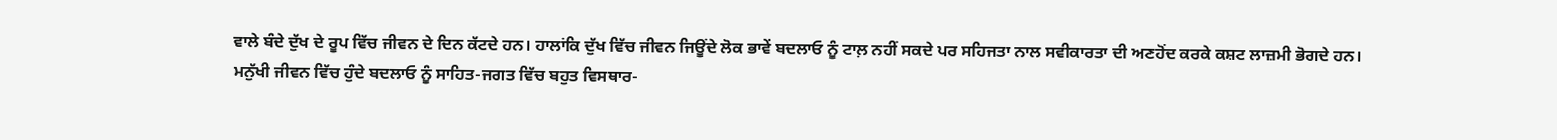ਵਾਲੇ ਬੰਦੇ ਦੁੱਖ ਦੇ ਰੂਪ ਵਿੱਚ ਜੀਵਨ ਦੇ ਦਿਨ ਕੱਟਦੇ ਹਨ। ਹਾਲਾਂਕਿ ਦੁੱਖ ਵਿੱਚ ਜੀਵਨ ਜਿਊਂਦੇ ਲੋਕ ਭਾਵੇਂ ਬਦਲਾਓ ਨੂੰ ਟਾਲ਼ ਨਹੀਂ ਸਕਦੇ ਪਰ ਸਹਿਜਤਾ ਨਾਲ ਸਵੀਕਾਰਤਾ ਦੀ ਅਣਹੋਂਦ ਕਰਕੇ ਕਸ਼ਟ ਲਾਜ਼ਮੀ ਭੋਗਦੇ ਹਨ।
ਮਨੁੱਖੀ ਜੀਵਨ ਵਿੱਚ ਹੁੰਦੇ ਬਦਲਾਓ ਨੂੰ ਸਾਹਿਤ-ਜਗਤ ਵਿੱਚ ਬਹੁਤ ਵਿਸਥਾਰ-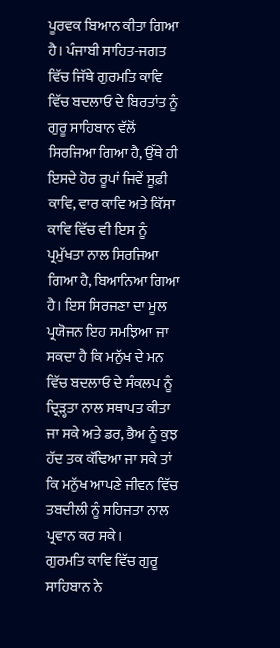ਪੂਰਵਕ ਬਿਆਨ ਕੀਤਾ ਗਿਆ ਹੈ। ਪੰਜਾਬੀ ਸਾਹਿਤ-ਜਗਤ ਵਿੱਚ ਜਿੱਥੇ ਗੁਰਮਤਿ ਕਾਵਿ ਵਿੱਚ ਬਦਲਾਓ ਦੇ ਬਿਰਤਾਂਤ ਨੂੰ ਗੁਰੂ ਸਾਹਿਬਾਨ ਵੱਲੋਂ ਸਿਰਜਿਆ ਗਿਆ ਹੈ, ਉੱਥੇ ਹੀ ਇਸਦੇ ਹੋਰ ਰੂਪਾਂ ਜਿਵੇਂ ਸੂਫ਼ੀ ਕਾਵਿ, ਵਾਰ ਕਾਵਿ ਅਤੇ ਕਿੱਸਾ ਕਾਵਿ ਵਿੱਚ ਵੀ ਇਸ ਨੂੰ ਪ੍ਰਮੁੱਖਤਾ ਨਾਲ ਸਿਰਜਿਆ ਗਿਆ ਹੈ, ਬਿਆਨਿਆ ਗਿਆ ਹੈ। ਇਸ ਸਿਰਜਣਾ ਦਾ ਮੂਲ ਪ੍ਰਯੋਜਨ ਇਹ ਸਮਝਿਆ ਜਾ ਸਕਦਾ ਹੈ ਕਿ ਮਨੁੱਖ ਦੇ ਮਨ ਵਿੱਚ ਬਦਲਾਓ ਦੇ ਸੰਕਲਪ ਨੂੰ ਦ੍ਰਿੜ੍ਹਤਾ ਨਾਲ ਸਥਾਪਤ ਕੀਤਾ ਜਾ ਸਕੇ ਅਤੇ ਡਰ, ਭੈਅ ਨੂੰ ਕੁਝ ਹੱਦ ਤਕ ਕੱਢਿਆ ਜਾ ਸਕੇ ਤਾਂ ਕਿ ਮਨੁੱਖ ਆਪਣੇ ਜੀਵਨ ਵਿੱਚ ਤਬਦੀਲੀ ਨੂੰ ਸਹਿਜਤਾ ਨਾਲ ਪ੍ਰਵਾਨ ਕਰ ਸਕੇ।
ਗੁਰਮਤਿ ਕਾਵਿ ਵਿੱਚ ਗੁਰੂ ਸਾਹਿਬਾਨ ਨੇ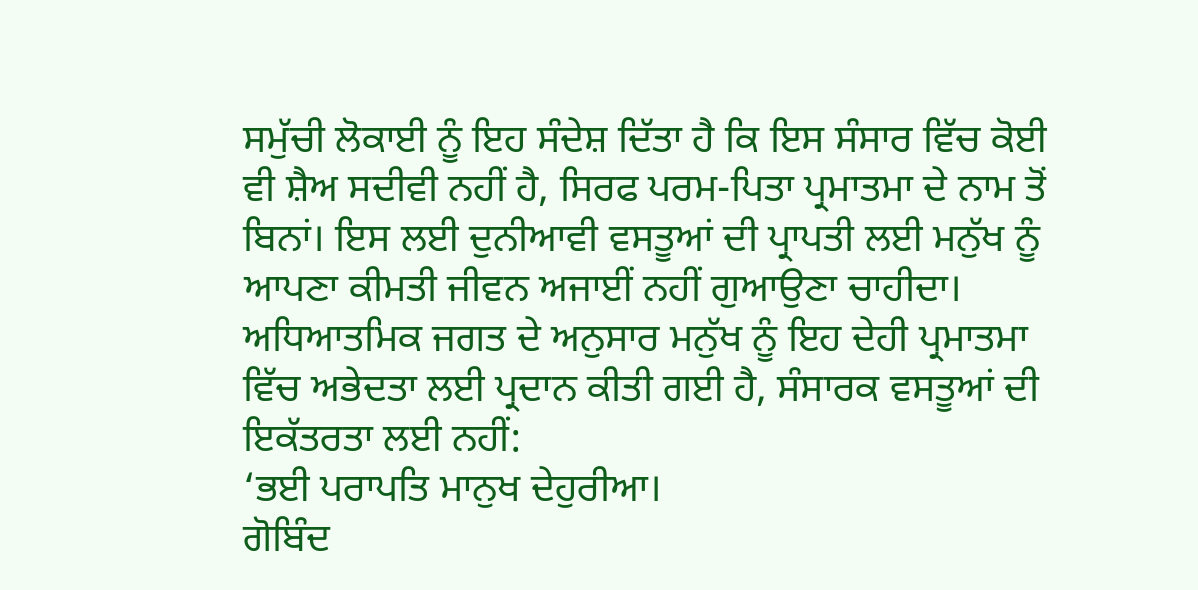ਸਮੁੱਚੀ ਲੋਕਾਈ ਨੂੰ ਇਹ ਸੰਦੇਸ਼ ਦਿੱਤਾ ਹੈ ਕਿ ਇਸ ਸੰਸਾਰ ਵਿੱਚ ਕੋਈ ਵੀ ਸ਼ੈਅ ਸਦੀਵੀ ਨਹੀਂ ਹੈ, ਸਿਰਫ ਪਰਮ-ਪਿਤਾ ਪ੍ਰਮਾਤਮਾ ਦੇ ਨਾਮ ਤੋਂ ਬਿਨਾਂ। ਇਸ ਲਈ ਦੁਨੀਆਵੀ ਵਸਤੂਆਂ ਦੀ ਪ੍ਰਾਪਤੀ ਲਈ ਮਨੁੱਖ ਨੂੰ ਆਪਣਾ ਕੀਮਤੀ ਜੀਵਨ ਅਜਾਈਂ ਨਹੀਂ ਗੁਆਉਣਾ ਚਾਹੀਦਾ। ਅਧਿਆਤਮਿਕ ਜਗਤ ਦੇ ਅਨੁਸਾਰ ਮਨੁੱਖ ਨੂੰ ਇਹ ਦੇਹੀ ਪ੍ਰਮਾਤਮਾ ਵਿੱਚ ਅਭੇਦਤਾ ਲਈ ਪ੍ਰਦਾਨ ਕੀਤੀ ਗਈ ਹੈ, ਸੰਸਾਰਕ ਵਸਤੂਆਂ ਦੀ ਇਕੱਤਰਤਾ ਲਈ ਨਹੀਂ:
‘ਭਈ ਪਰਾਪਤਿ ਮਾਨੁਖ ਦੇਹੁਰੀਆ।
ਗੋਬਿੰਦ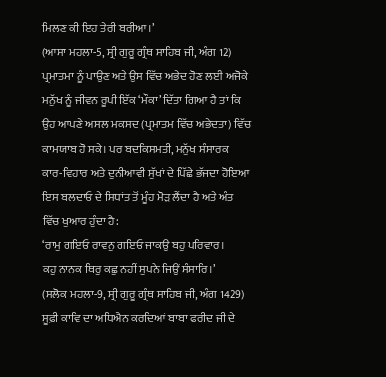ਮਿਲਣ ਕੀ ਇਹ ਤੇਰੀ ਬਰੀਆ।’
(ਆਸਾ ਮਹਲਾ-5, ਸ੍ਰੀ ਗੁਰੂ ਗ੍ਰੰਥ ਸਾਹਿਬ ਜੀ, ਅੰਗ 12)
ਪ੍ਰਮਾਤਮਾ ਨੂੰ ਪਾਉਣ ਅਤੇ ਉਸ ਵਿੱਚ ਅਭੇਦ ਹੋਣ ਲਈ ਅਜੋਕੇ ਮਨੁੱਖ ਨੂੰ ਜੀਵਨ ਰੂਪੀ ਇੱਕ ‘ਮੌਕਾ’ ਦਿੱਤਾ ਗਿਆ ਹੈ ਤਾਂ ਕਿ ਉਹ ਆਪਣੇ ਅਸਲ ਮਕਸਦ (ਪ੍ਰਮਾਤਮ ਵਿੱਚ ਅਭੇਦਤਾ) ਵਿੱਚ ਕਾਮਯਾਬ ਹੋ ਸਕੇ। ਪਰ ਬਦਕਿਸਮਤੀ, ਮਨੁੱਖ ਸੰਸਾਰਕ ਕਾਰ-ਵਿਹਾਰ ਅਤੇ ਦੁਨੀਆਵੀ ਸੁੱਖਾਂ ਦੇ ਪਿੱਛੇ ਭੱਜਦਾ ਹੋਇਆ ਇਸ ਬਲਦਾਓ ਦੇ ਸਿਧਾਂਤ ਤੋਂ ਮੂੰਹ ਮੋੜ ਲੈਂਦਾ ਹੈ ਅਤੇ ਅੰਤ ਵਿੱਚ ਖੁਆਰ ਹੁੰਦਾ ਹੈ:
‘ਰਾਮੁ ਗਇਓ ਰਾਵਨੁ ਗਇਓ ਜਾਕਉ ਬਹੁ ਪਰਿਵਾਰ।
ਕਹੁ ਨਾਨਕ ਥਿਰੁ ਕਛੁ ਨਹੀਂ ਸੁਪਨੇ ਜਿਉਂ ਸੰਸਾਰਿ।’
(ਸਲੋਕ ਮਹਲਾ-9, ਸ੍ਰੀ ਗੁਰੂ ਗ੍ਰੰਥ ਸਾਹਿਬ ਜੀ, ਅੰਗ 1429)
ਸੂਫ਼ੀ ਕਾਵਿ ਦਾ ਅਧਿਐਨ ਕਰਦਿਆਂ ਬਾਬਾ ਫਰੀਦ ਜੀ ਦੇ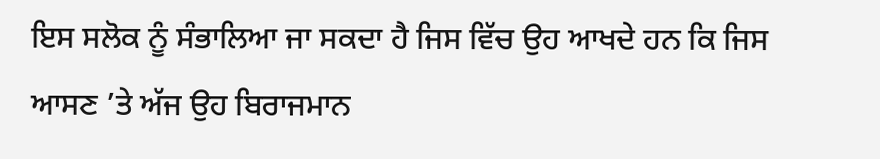ਇਸ ਸਲੋਕ ਨੂੰ ਸੰਭਾਲਿਆ ਜਾ ਸਕਦਾ ਹੈ ਜਿਸ ਵਿੱਚ ਉਹ ਆਖਦੇ ਹਨ ਕਿ ਜਿਸ ਆਸਣ ’ਤੇ ਅੱਜ ਉਹ ਬਿਰਾਜਮਾਨ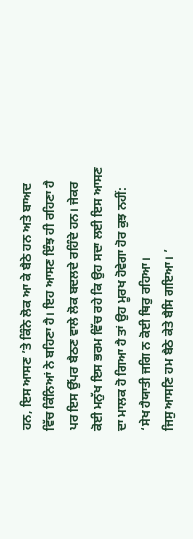ਹਨ, ਇਸ ਆਸਣ ’ਤੇ ਕਿੰਨੇ ਲੋਕ ਆ ਕੇ ਬੈਠੇ ਹਨ ਅਤੇ ਬਾਅਦ ਵਿੱਚ ਕਿੰਨਿਆਂ ਨੇ ਬਹਿਣਾ ਹੈ। ਇਹ ਆਸਣ ਇੰਝ ਹੀ ਰਹਿਣਾ ਹੈ ਪਰ ਇਸ ਉੱਪਰ ਬੈਠਣ ਵਾਲੇ ਲੋਕ ਬਦਲਦੇ ਰਹਿੰਦੇ ਹਨ। ਜੇਕਰ ਕੋਈ ਮਨੁੱਖ ਇਸ ਭਰਮ ਵਿੱਚ ਰਹੇ ਕਿ ਉਹ ਸਦਾ ਲਈ ਇਸ ਆਸਣ ਦਾ ਮਾਲਕ ਹੋ ਗਿਆ ਹੈ ਤਾਂ ਉਹ ਮੂਰਖ ਹੋਵੇਗਾ ਹੋਰ ਕੁਝ ਨਹੀਂ:
‘ਸੇਖ ਹੈਯਾਤੀ ਜਗਿ ਨ ਕੋਈ ਥਿਰੁ ਰਹਿਆ।
ਜਿਸੁ ਆਸਣਿ ਹਮ ਬੈਠੇ ਕੇਤੇ ਬੈਸਿ ਗਇਆ। ’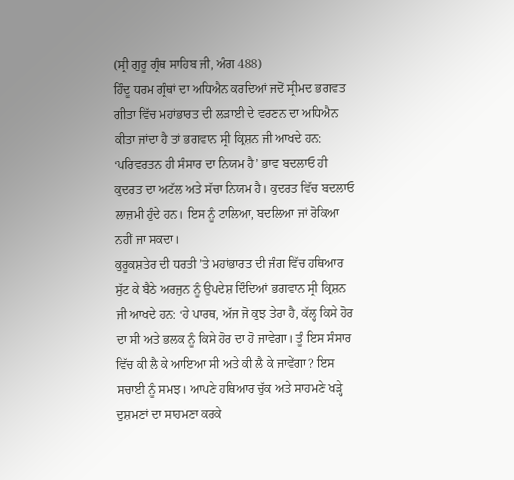(ਸ੍ਰੀ ਗੁਰੂ ਗ੍ਰੰਥ ਸਾਹਿਬ ਜੀ, ਅੰਗ 488)
ਹਿੰਦੂ ਧਰਮ ਗ੍ਰੰਥਾਂ ਦਾ ਅਧਿਐਨ ਕਰਦਿਆਂ ਜਦੋਂ ਸ੍ਰੀਮਦ ਭਗਵਤ ਗੀਤਾ ਵਿੱਚ ਮਹਾਂਭਾਰਤ ਦੀ ਲੜਾਈ ਦੇ ਵਰਣਨ ਦਾ ਅਧਿਐਨ ਕੀਤਾ ਜਾਂਦਾ ਹੈ ਤਾਂ ਭਗਵਾਨ ਸ੍ਰੀ ਕ੍ਰਿਸ਼ਨ ਜੀ ਆਖਦੇ ਹਨ: ‘ਪਰਿਵਰਤਨ ਹੀ ਸੰਸਾਰ ਦਾ ਨਿਯਮ ਹੈ’ ਭਾਵ ਬਦਲਾਓ ਹੀ ਕੁਦਰਤ ਦਾ ਅਟੱਲ ਅਤੇ ਸੱਚਾ ਨਿਯਮ ਹੈ। ਕੁਦਰਤ ਵਿੱਚ ਬਦਲਾਓ ਲਾਜ਼ਮੀ ਹੁੰਦੇ ਹਨ। ਇਸ ਨੂੰ ਟਾਲਿਆ, ਬਦਲਿਆ ਜਾਂ ਰੋਕਿਆ ਨਹੀਂ ਜਾ ਸਕਦਾ।
ਕੁਰੂਕਸ਼ਤੇਰ ਦੀ ਧਰਤੀ ’ਤੇ ਮਹਾਂਭਾਰਤ ਦੀ ਜੰਗ ਵਿੱਚ ਹਥਿਆਰ ਸੁੱਟ ਕੇ ਬੈਠੇ ਅਰਜੁਨ ਨੂੰ ਉਪਦੇਸ਼ ਦਿੰਦਿਆਂ ਭਗਵਾਨ ਸ੍ਰੀ ਕ੍ਰਿਸ਼ਨ ਜੀ ਆਖਦੇ ਹਨ: ‘ਹੇ ਪਾਰਥ, ਅੱਜ ਜੋ ਕੁਝ ਤੇਰਾ ਹੈ, ਕੱਲ੍ਹ ਕਿਸੇ ਹੋਰ ਦਾ ਸੀ ਅਤੇ ਭਲਕ ਨੂੰ ਕਿਸੇ ਹੋਰ ਦਾ ਹੋ ਜਾਵੇਗਾ। ਤੂੰ ਇਸ ਸੰਸਾਰ ਵਿੱਚ ਕੀ ਲੈ ਕੇ ਆਇਆ ਸੀ ਅਤੇ ਕੀ ਲੈ ਕੇ ਜਾਵੇਂਗਾ? ਇਸ ਸਚਾਈ ਨੂੰ ਸਮਝ। ਆਪਣੇ ਹਥਿਆਰ ਚੁੱਕ ਅਤੇ ਸਾਹਮਣੇ ਖੜ੍ਹੇ ਦੁਸ਼ਮਣਾਂ ਦਾ ਸਾਹਮਣਾ ਕਰਕੇ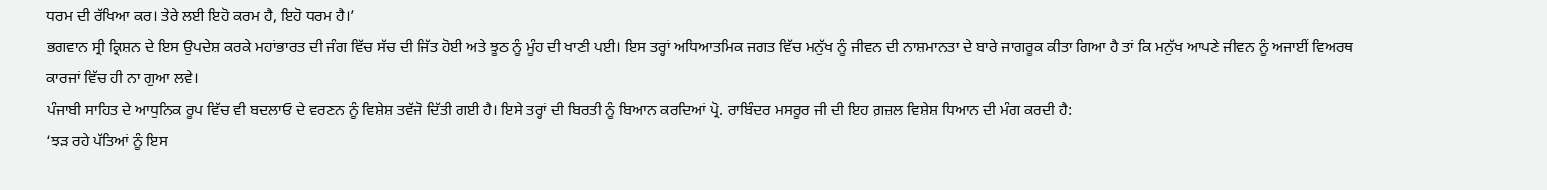ਧਰਮ ਦੀ ਰੱਖਿਆ ਕਰ। ਤੇਰੇ ਲਈ ਇਹੋ ਕਰਮ ਹੈ, ਇਹੋ ਧਰਮ ਹੈ।’
ਭਗਵਾਨ ਸ੍ਰੀ ਕ੍ਰਿਸ਼ਨ ਦੇ ਇਸ ਉਪਦੇਸ਼ ਕਰਕੇ ਮਹਾਂਭਾਰਤ ਦੀ ਜੰਗ ਵਿੱਚ ਸੱਚ ਦੀ ਜਿੱਤ ਹੋਈ ਅਤੇ ਝੂਠ ਨੂੰ ਮੂੰਹ ਦੀ ਖਾਣੀ ਪਈ। ਇਸ ਤਰ੍ਹਾਂ ਅਧਿਆਤਮਿਕ ਜਗਤ ਵਿੱਚ ਮਨੁੱਖ ਨੂੰ ਜੀਵਨ ਦੀ ਨਾਸ਼ਮਾਨਤਾ ਦੇ ਬਾਰੇ ਜਾਗਰੂਕ ਕੀਤਾ ਗਿਆ ਹੈ ਤਾਂ ਕਿ ਮਨੁੱਖ ਆਪਣੇ ਜੀਵਨ ਨੂੰ ਅਜਾਈਂ ਵਿਅਰਥ ਕਾਰਜਾਂ ਵਿੱਚ ਹੀ ਨਾ ਗੁਆ ਲਵੇ।
ਪੰਜਾਬੀ ਸਾਹਿਤ ਦੇ ਆਧੁਨਿਕ ਰੂਪ ਵਿੱਚ ਵੀ ਬਦਲਾਓ ਦੇ ਵਰਣਨ ਨੂੰ ਵਿਸ਼ੇਸ਼ ਤਵੱਜੋ ਦਿੱਤੀ ਗਈ ਹੈ। ਇਸੇ ਤਰ੍ਹਾਂ ਦੀ ਬਿਰਤੀ ਨੂੰ ਬਿਆਨ ਕਰਦਿਆਂ ਪ੍ਰੋ. ਰਾਬਿੰਦਰ ਮਸਰੂਰ ਜੀ ਦੀ ਇਹ ਗ਼ਜ਼ਲ ਵਿਸ਼ੇਸ਼ ਧਿਆਨ ਦੀ ਮੰਗ ਕਰਦੀ ਹੈ:
‘ਝੜ ਰਹੇ ਪੱਤਿਆਂ ਨੂੰ ਇਸ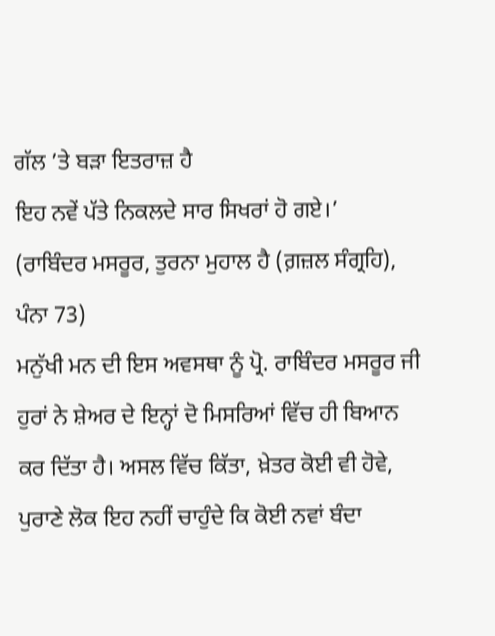ਗੱਲ ’ਤੇ ਬੜਾ ਇਤਰਾਜ਼ ਹੈ
ਇਹ ਨਵੇਂ ਪੱਤੇ ਨਿਕਲਦੇ ਸਾਰ ਸਿਖਰਾਂ ਹੋ ਗਏ।’
(ਰਾਬਿੰਦਰ ਮਸਰੂਰ, ਤੁਰਨਾ ਮੁਹਾਲ ਹੈ (ਗ਼ਜ਼ਲ ਸੰਗ੍ਰਹਿ), ਪੰਨਾ 73)
ਮਨੁੱਖੀ ਮਨ ਦੀ ਇਸ ਅਵਸਥਾ ਨੂੰ ਪ੍ਰੋ. ਰਾਬਿੰਦਰ ਮਸਰੂਰ ਜੀ ਹੁਰਾਂ ਨੇ ਸ਼ੇਅਰ ਦੇ ਇਨ੍ਹਾਂ ਦੋ ਮਿਸਰਿਆਂ ਵਿੱਚ ਹੀ ਬਿਆਨ ਕਰ ਦਿੱਤਾ ਹੈ। ਅਸਲ ਵਿੱਚ ਕਿੱਤਾ, ਖ਼ੇਤਰ ਕੋਈ ਵੀ ਹੋਵੇ, ਪੁਰਾਣੇ ਲੋਕ ਇਹ ਨਹੀਂ ਚਾਹੁੰਦੇ ਕਿ ਕੋਈ ਨਵਾਂ ਬੰਦਾ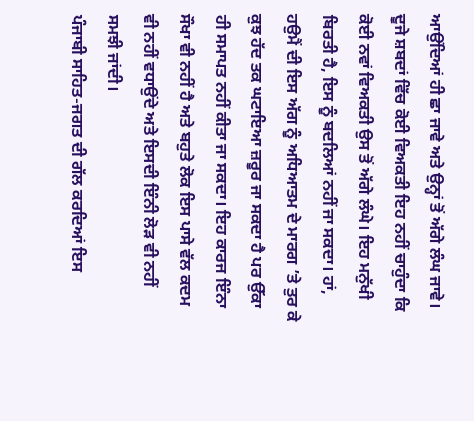ਆਉਂਦਿਆਂ ਹੀ ਛਾ ਜਾਵੇ ਅਤੇ ਉਨ੍ਹਾਂ ਤੋਂ ਅੱਗੇ ਲੰਘ ਜਾਵੇ।
ਦੂਜੇ ਸ਼ਬਦਾਂ ਵਿੱਚ ਕੋਈ ਵਿਅਕਤੀ ਇਹ ਨਹੀਂ ਚਾਹੁੰਦਾ ਕਿ ਕੋਈ ਨਵਾਂ ਵਿਅਕਤੀ ਉਸ ਤੋਂ ਅੱਗੇ ਲੰਘੇ। ਇਹ ਮਨੁੱਖੀ ਬਿਰਤੀ ਹੈ, ਇਸ ਨੂੰ ਬਦਲਿਆਂ ਨਹੀਂ ਜਾ ਸਕਦਾ। ਹਾਂ, ਹਉਮੈਂ ਦੀ ਇਸ ਅੱਗ ਨੂੰ ਅਧਿਆਤਮ ਦੇ ਮਾਰਗ ’ਤੇ ਤੁਰ ਕੇ ਕੁਝ ਹੱਦ ਤਕ ਘਟਾਇਆ ਜ਼ਰੂਰ ਜਾ ਸਕਦਾ ਹੈ ਪਰ ਉੱਕਾ ਹੀ ਸਮਾਪਤ ਨਹੀਂ ਕੀਤਾ ਜਾ ਸਕਦਾ। ਇਹ ਕਾਰਜ ਇੰਨਾ ਸੌਖਾ ਵੀ ਨਹੀਂ ਹੈ ਅਤੇ ਬਹੁਤੇ ਲੋਕ ਇਸ ਪਾਸੇ ਵੱਲ ਕਦਮ ਵੀ ਨਹੀਂ ਵਧਾਉਂਦੇ ਅਤੇ ਇਸਦੀ ਇੰਨੀ ਲੋੜ ਵੀ ਨਹੀਂ ਸਮਝੀ ਜਾਂਦੀ।
ਪੰਜਾਬੀ ਸਾਹਿਤ-ਜਗਤ ਦੀ ਗੱਲ ਕਰਦਿਆਂ ਇਸ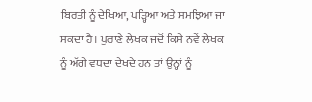ਬਿਰਤੀ ਨੂੰ ਦੇਖਿਆ, ਪੜ੍ਹਿਆ ਅਤੇ ਸਮਝਿਆ ਜਾ ਸਕਦਾ ਹੈ। ਪੁਰਾਣੇ ਲੇਖਕ ਜਦੋਂ ਕਿਸੇ ਨਵੇਂ ਲੇਖਕ ਨੂੰ ਅੱਗੇ ਵਧਦਾ ਦੇਖਦੇ ਹਨ ਤਾਂ ਉਨ੍ਹਾਂ ਨੂੰ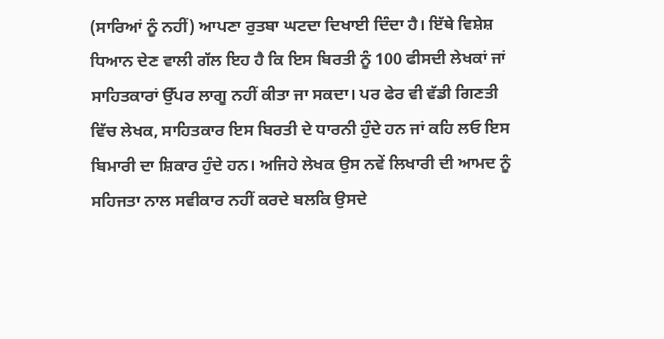(ਸਾਰਿਆਂ ਨੂੰ ਨਹੀਂ) ਆਪਣਾ ਰੁਤਬਾ ਘਟਦਾ ਦਿਖਾਈ ਦਿੰਦਾ ਹੈ। ਇੱਥੇ ਵਿਸ਼ੇਸ਼ ਧਿਆਨ ਦੇਣ ਵਾਲੀ ਗੱਲ ਇਹ ਹੈ ਕਿ ਇਸ ਬਿਰਤੀ ਨੂੰ 100 ਫੀਸਦੀ ਲੇਖਕਾਂ ਜਾਂ ਸਾਹਿਤਕਾਰਾਂ ਉੱਪਰ ਲਾਗੂ ਨਹੀਂ ਕੀਤਾ ਜਾ ਸਕਦਾ। ਪਰ ਫੇਰ ਵੀ ਵੱਡੀ ਗਿਣਤੀ ਵਿੱਚ ਲੇਖਕ, ਸਾਹਿਤਕਾਰ ਇਸ ਬਿਰਤੀ ਦੇ ਧਾਰਨੀ ਹੁੰਦੇ ਹਨ ਜਾਂ ਕਹਿ ਲਓ ਇਸ ਬਿਮਾਰੀ ਦਾ ਸ਼ਿਕਾਰ ਹੁੰਦੇ ਹਨ। ਅਜਿਹੇ ਲੇਖਕ ਉਸ ਨਵੇਂ ਲਿਖਾਰੀ ਦੀ ਆਮਦ ਨੂੰ ਸਹਿਜਤਾ ਨਾਲ ਸਵੀਕਾਰ ਨਹੀਂ ਕਰਦੇ ਬਲਕਿ ਉਸਦੇ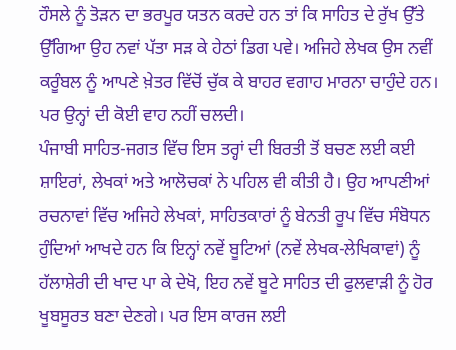ਹੌਸਲੇ ਨੂੰ ਤੋੜਨ ਦਾ ਭਰਪੂਰ ਯਤਨ ਕਰਦੇ ਹਨ ਤਾਂ ਕਿ ਸਾਹਿਤ ਦੇ ਰੁੱਖ ਉੱਤੇ ਉੱਗਿਆ ਉਹ ਨਵਾਂ ਪੱਤਾ ਸੜ ਕੇ ਹੇਠਾਂ ਡਿਗ ਪਵੇ। ਅਜਿਹੇ ਲੇਖਕ ਉਸ ਨਵੀਂ ਕਰੂੰਬਲ ਨੂੰ ਆਪਣੇ ਖ਼ੇਤਰ ਵਿੱਚੋਂ ਚੁੱਕ ਕੇ ਬਾਹਰ ਵਗਾਹ ਮਾਰਨਾ ਚਾਹੁੰਦੇ ਹਨ। ਪਰ ਉਨ੍ਹਾਂ ਦੀ ਕੋਈ ਵਾਹ ਨਹੀਂ ਚਲਦੀ।
ਪੰਜਾਬੀ ਸਾਹਿਤ-ਜਗਤ ਵਿੱਚ ਇਸ ਤਰ੍ਹਾਂ ਦੀ ਬਿਰਤੀ ਤੋਂ ਬਚਣ ਲਈ ਕਈ ਸ਼ਾਇਰਾਂ, ਲੇਖਕਾਂ ਅਤੇ ਆਲੋਚਕਾਂ ਨੇ ਪਹਿਲ ਵੀ ਕੀਤੀ ਹੈ। ਉਹ ਆਪਣੀਆਂ ਰਚਨਾਵਾਂ ਵਿੱਚ ਅਜਿਹੇ ਲੇਖਕਾਂ, ਸਾਹਿਤਕਾਰਾਂ ਨੂੰ ਬੇਨਤੀ ਰੂਪ ਵਿੱਚ ਸੰਬੋਧਨ ਹੁੰਦਿਆਂ ਆਖਦੇ ਹਨ ਕਿ ਇਨ੍ਹਾਂ ਨਵੇਂ ਬੂਟਿਆਂ (ਨਵੇਂ ਲੇਖਕ-ਲੇਖਿਕਾਵਾਂ) ਨੂੰ ਹੱਲਾਸ਼ੇਰੀ ਦੀ ਖਾਦ ਪਾ ਕੇ ਦੇਖੋ, ਇਹ ਨਵੇਂ ਬੂਟੇ ਸਾਹਿਤ ਦੀ ਫੁਲਵਾੜੀ ਨੂੰ ਹੋਰ ਖੂਬਸੂਰਤ ਬਣਾ ਦੇਣਗੇ। ਪਰ ਇਸ ਕਾਰਜ ਲਈ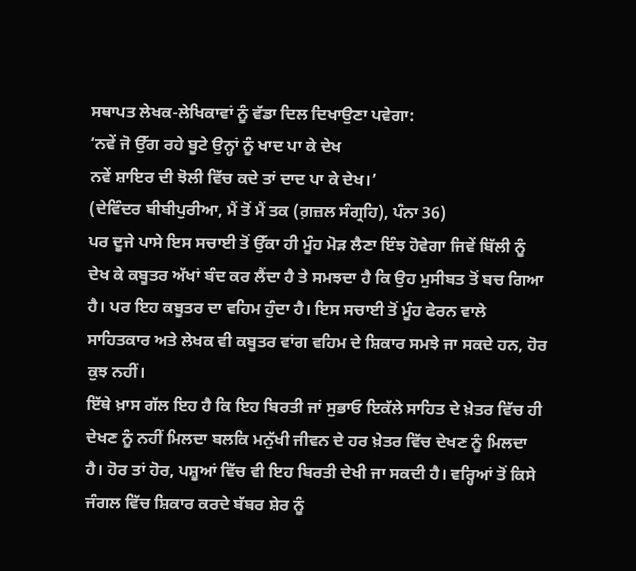ਸਥਾਪਤ ਲੇਖਕ-ਲੇਖਿਕਾਵਾਂ ਨੂੰ ਵੱਡਾ ਦਿਲ ਦਿਖਾਉਣਾ ਪਵੇਗਾ:
‘ਨਵੇਂ ਜੋ ਉੱਗ ਰਹੇ ਬੂਟੇ ਉਨ੍ਹਾਂ ਨੂੰ ਖਾਦ ਪਾ ਕੇ ਦੇਖ
ਨਵੇਂ ਸ਼ਾਇਰ ਦੀ ਝੋਲੀ ਵਿੱਚ ਕਦੇ ਤਾਂ ਦਾਦ ਪਾ ਕੇ ਦੇਖ।’
(ਦੇਵਿੰਦਰ ਬੀਬੀਪੁਰੀਆ, ਮੈਂ ਤੋਂ ਮੈਂ ਤਕ (ਗ਼ਜ਼ਲ ਸੰਗ੍ਰਹਿ), ਪੰਨਾ 36)
ਪਰ ਦੂਜੇ ਪਾਸੇ ਇਸ ਸਚਾਈ ਤੋਂ ਉੱਕਾ ਹੀ ਮੂੰਹ ਮੋੜ ਲੈਣਾ ਇੰਝ ਹੋਵੇਗਾ ਜਿਵੇਂ ਬਿੱਲੀ ਨੂੰ ਦੇਖ ਕੇ ਕਬੂਤਰ ਅੱਖਾਂ ਬੰਦ ਕਰ ਲੈਂਦਾ ਹੈ ਤੇ ਸਮਝਦਾ ਹੈ ਕਿ ਉਹ ਮੁਸੀਬਤ ਤੋਂ ਬਚ ਗਿਆ ਹੈ। ਪਰ ਇਹ ਕਬੂਤਰ ਦਾ ਵਹਿਮ ਹੁੰਦਾ ਹੈ। ਇਸ ਸਚਾਈ ਤੋਂ ਮੂੰਹ ਫੇਰਨ ਵਾਲੇ ਸਾਹਿਤਕਾਰ ਅਤੇ ਲੇਖਕ ਵੀ ਕਬੂਤਰ ਵਾਂਗ ਵਹਿਮ ਦੇ ਸ਼ਿਕਾਰ ਸਮਝੇ ਜਾ ਸਕਦੇ ਹਨ, ਹੋਰ ਕੁਝ ਨਹੀਂ।
ਇੱਥੇ ਖ਼ਾਸ ਗੱਲ ਇਹ ਹੈ ਕਿ ਇਹ ਬਿਰਤੀ ਜਾਂ ਸੁਭਾਓ ਇਕੱਲੇ ਸਾਹਿਤ ਦੇ ਖ਼ੇਤਰ ਵਿੱਚ ਹੀ ਦੇਖਣ ਨੂੰ ਨਹੀਂ ਮਿਲਦਾ ਬਲਕਿ ਮਨੁੱਖੀ ਜੀਵਨ ਦੇ ਹਰ ਖ਼ੇਤਰ ਵਿੱਚ ਦੇਖਣ ਨੂੰ ਮਿਲਦਾ ਹੈ। ਹੋਰ ਤਾਂ ਹੋਰ, ਪਸ਼ੂਆਂ ਵਿੱਚ ਵੀ ਇਹ ਬਿਰਤੀ ਦੇਖੀ ਜਾ ਸਕਦੀ ਹੈ। ਵਰ੍ਹਿਆਂ ਤੋਂ ਕਿਸੇ ਜੰਗਲ ਵਿੱਚ ਸ਼ਿਕਾਰ ਕਰਦੇ ਬੱਬਰ ਸ਼ੇਰ ਨੂੰ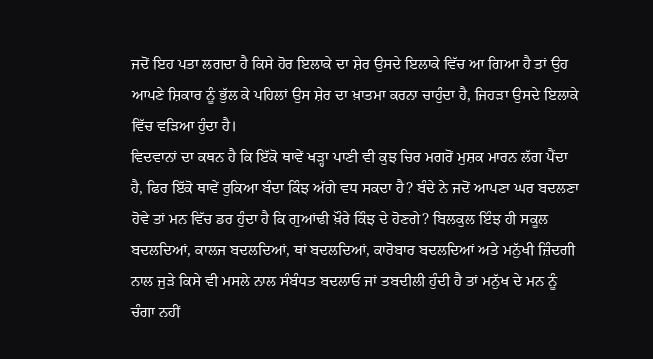ਜਦੋਂ ਇਹ ਪਤਾ ਲਗਦਾ ਹੈ ਕਿਸੇ ਹੋਰ ਇਲਾਕੇ ਦਾ ਸ਼ੇਰ ਉਸਦੇ ਇਲਾਕੇ ਵਿੱਚ ਆ ਗਿਆ ਹੈ ਤਾਂ ਉਹ ਆਪਣੇ ਸ਼ਿਕਾਰ ਨੂੰ ਭੁੱਲ ਕੇ ਪਹਿਲਾਂ ਉਸ ਸ਼ੇਰ ਦਾ ਖ਼ਾਤਮਾ ਕਰਨਾ ਚਾਹੁੰਦਾ ਹੈ, ਜਿਹੜਾ ਉਸਦੇ ਇਲਾਕੇ ਵਿੱਚ ਵੜਿਆ ਹੁੰਦਾ ਹੈ।
ਵਿਦਵਾਨਾਂ ਦਾ ਕਥਨ ਹੈ ਕਿ ਇੱਕੋ ਥਾਵੇਂ ਖੜ੍ਹਾ ਪਾਣੀ ਵੀ ਕੁਝ ਚਿਰ ਮਗਰੋਂ ਮੁਸ਼ਕ ਮਾਰਨ ਲੱਗ ਪੈਂਦਾ ਹੈ, ਫਿਰ ਇੱਕੋ ਥਾਵੇਂ ਰੁਕਿਆ ਬੰਦਾ ਕਿੰਝ ਅੱਗੇ ਵਧ ਸਕਦਾ ਹੈ? ਬੰਦੇ ਨੇ ਜਦੋਂ ਆਪਣਾ ਘਰ ਬਦਲਣਾ ਹੋਵੇ ਤਾਂ ਮਨ ਵਿੱਚ ਡਰ ਹੁੰਦਾ ਹੈ ਕਿ ਗੁਆਂਢੀ ਖ਼ੌਰੇ ਕਿੰਝ ਦੇ ਹੋਣਗੇ? ਬਿਲਕੁਲ ਇੰਝ ਹੀ ਸਕੂਲ ਬਦਲਦਿਆਂ, ਕਾਲਜ ਬਦਲਦਿਆਂ, ਥਾਂ ਬਦਲਦਿਆਂ, ਕਾਰੋਬਾਰ ਬਦਲਦਿਆਂ ਅਤੇ ਮਨੁੱਖੀ ਜ਼ਿੰਦਗੀ ਨਾਲ ਜੁੜੇ ਕਿਸੇ ਵੀ ਮਸਲੇ ਨਾਲ ਸੰਬੰਧਤ ਬਦਲਾਓ ਜਾਂ ਤਬਦੀਲੀ ਹੁੰਦੀ ਹੈ ਤਾਂ ਮਨੁੱਖ ਦੇ ਮਨ ਨੂੰ ਚੰਗਾ ਨਹੀਂ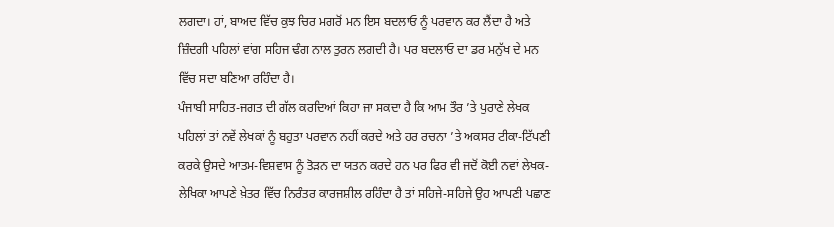ਲਗਦਾ। ਹਾਂ, ਬਾਅਦ ਵਿੱਚ ਕੁਝ ਚਿਰ ਮਗਰੋਂ ਮਨ ਇਸ ਬਦਲਾਓ ਨੂੰ ਪਰਵਾਨ ਕਰ ਲੈਂਦਾ ਹੈ ਅਤੇ ਜ਼ਿੰਦਗੀ ਪਹਿਲਾਂ ਵਾਂਗ ਸਹਿਜ ਢੰਗ ਨਾਲ ਤੁਰਨ ਲਗਦੀ ਹੈ। ਪਰ ਬਦਲਾਓ ਦਾ ਡਰ ਮਨੁੱਖ ਦੇ ਮਨ ਵਿੱਚ ਸਦਾ ਬਣਿਆ ਰਹਿੰਦਾ ਹੈ।
ਪੰਜਾਬੀ ਸਾਹਿਤ-ਜਗਤ ਦੀ ਗੱਲ ਕਰਦਿਆਂ ਕਿਹਾ ਜਾ ਸਕਦਾ ਹੈ ਕਿ ਆਮ ਤੌਰ ’ਤੇ ਪੁਰਾਣੇ ਲੇਖਕ ਪਹਿਲਾਂ ਤਾਂ ਨਵੇਂ ਲੇਖਕਾਂ ਨੂੰ ਬਹੁਤਾ ਪਰਵਾਨ ਨਹੀਂ ਕਰਦੇ ਅਤੇ ਹਰ ਰਚਨਾ ’ਤੇ ਅਕਸਰ ਟੀਕਾ-ਟਿੱਪਣੀ ਕਰਕੇ ਉਸਦੇ ਆਤਮ-ਵਿਸ਼ਵਾਸ ਨੂੰ ਤੋੜਨ ਦਾ ਯਤਨ ਕਰਦੇ ਹਨ ਪਰ ਫਿਰ ਵੀ ਜਦੋਂ ਕੋਈ ਨਵਾਂ ਲੇਖਕ-ਲੇਖਿਕਾ ਆਪਣੇ ਖ਼ੇਤਰ ਵਿੱਚ ਨਿਰੰਤਰ ਕਾਰਜਸ਼ੀਲ ਰਹਿੰਦਾ ਹੈ ਤਾਂ ਸਹਿਜੇ-ਸਹਿਜੇ ਉਹ ਆਪਣੀ ਪਛਾਣ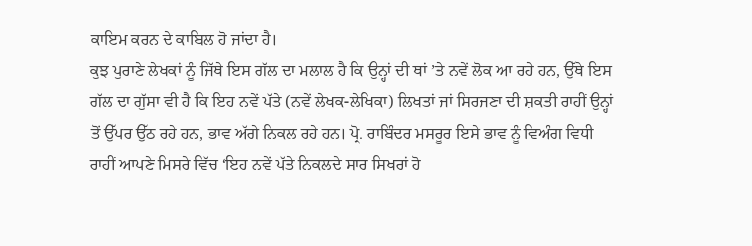ਕਾਇਮ ਕਰਨ ਦੇ ਕਾਬਿਲ ਹੋ ਜਾਂਦਾ ਹੈ।
ਕੁਝ ਪੁਰਾਣੇ ਲੇਖਕਾਂ ਨੂੰ ਜਿੱਥੇ ਇਸ ਗੱਲ ਦਾ ਮਲਾਲ ਹੈ ਕਿ ਉਨ੍ਹਾਂ ਦੀ ਥਾਂ ’ਤੇ ਨਵੇਂ ਲੋਕ ਆ ਰਹੇ ਹਨ, ਉੱਥੇ ਇਸ ਗੱਲ ਦਾ ਗੁੱਸਾ ਵੀ ਹੈ ਕਿ ਇਹ ਨਵੇਂ ਪੱਤੇ (ਨਵੇਂ ਲੇਖਕ-ਲੇਖਿਕਾ) ਲਿਖਤਾਂ ਜਾਂ ਸਿਰਜਣਾ ਦੀ ਸ਼ਕਤੀ ਰਾਹੀਂ ਉਨ੍ਹਾਂ ਤੋਂ ਉੱਪਰ ਉੱਠ ਰਹੇ ਹਨ, ਭਾਵ ਅੱਗੇ ਨਿਕਲ ਰਹੇ ਹਨ। ਪ੍ਰੋ. ਰਾਬਿੰਦਰ ਮਸਰੂਰ ਇਸੇ ਭਾਵ ਨੂੰ ਵਿਅੰਗ ਵਿਧੀ ਰਾਹੀਂ ਆਪਣੇ ਮਿਸਰੇ ਵਿੱਚ ‘ਇਹ ਨਵੇਂ ਪੱਤੇ ਨਿਕਲਦੇ ਸਾਰ ਸਿਖਰਾਂ ਹੋ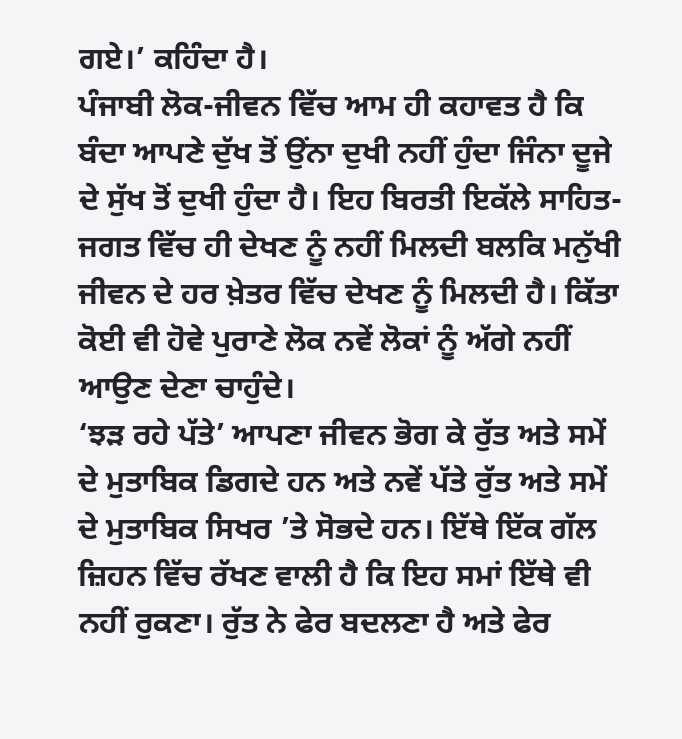ਗਏ।’ ਕਹਿੰਦਾ ਹੈ।
ਪੰਜਾਬੀ ਲੋਕ-ਜੀਵਨ ਵਿੱਚ ਆਮ ਹੀ ਕਹਾਵਤ ਹੈ ਕਿ ਬੰਦਾ ਆਪਣੇ ਦੁੱਖ ਤੋਂ ਉਂਨਾ ਦੁਖੀ ਨਹੀਂ ਹੁੰਦਾ ਜਿੰਨਾ ਦੂਜੇ ਦੇ ਸੁੱਖ ਤੋਂ ਦੁਖੀ ਹੁੰਦਾ ਹੈ। ਇਹ ਬਿਰਤੀ ਇਕੱਲੇ ਸਾਹਿਤ-ਜਗਤ ਵਿੱਚ ਹੀ ਦੇਖਣ ਨੂੰ ਨਹੀਂ ਮਿਲਦੀ ਬਲਕਿ ਮਨੁੱਖੀ ਜੀਵਨ ਦੇ ਹਰ ਖ਼ੇਤਰ ਵਿੱਚ ਦੇਖਣ ਨੂੰ ਮਿਲਦੀ ਹੈ। ਕਿੱਤਾ ਕੋਈ ਵੀ ਹੋਵੇ ਪੁਰਾਣੇ ਲੋਕ ਨਵੇਂ ਲੋਕਾਂ ਨੂੰ ਅੱਗੇ ਨਹੀਂ ਆਉਣ ਦੇਣਾ ਚਾਹੁੰਦੇ।
‘ਝੜ ਰਹੇ ਪੱਤੇ’ ਆਪਣਾ ਜੀਵਨ ਭੋਗ ਕੇ ਰੁੱਤ ਅਤੇ ਸਮੇਂ ਦੇ ਮੁਤਾਬਿਕ ਡਿਗਦੇ ਹਨ ਅਤੇ ਨਵੇਂ ਪੱਤੇ ਰੁੱਤ ਅਤੇ ਸਮੇਂ ਦੇ ਮੁਤਾਬਿਕ ਸਿਖਰ ’ਤੇ ਸੋਭਦੇ ਹਨ। ਇੱਥੇ ਇੱਕ ਗੱਲ ਜ਼ਿਹਨ ਵਿੱਚ ਰੱਖਣ ਵਾਲੀ ਹੈ ਕਿ ਇਹ ਸਮਾਂ ਇੱਥੇ ਵੀ ਨਹੀਂ ਰੁਕਣਾ। ਰੁੱਤ ਨੇ ਫੇਰ ਬਦਲਣਾ ਹੈ ਅਤੇ ਫੇਰ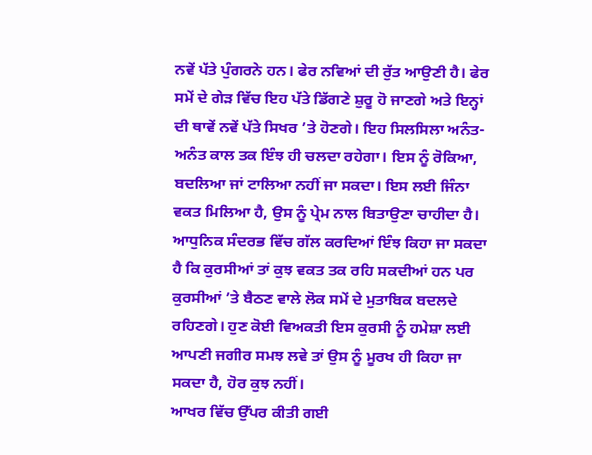ਨਵੇਂ ਪੱਤੇ ਪੁੰਗਰਨੇ ਹਨ। ਫੇਰ ਨਵਿਆਂ ਦੀ ਰੁੱਤ ਆਉਣੀ ਹੈ। ਫੇਰ ਸਮੇਂ ਦੇ ਗੇੜ ਵਿੱਚ ਇਹ ਪੱਤੇ ਡਿੱਗਣੇ ਸ਼ੁਰੂ ਹੋ ਜਾਣਗੇ ਅਤੇ ਇਨ੍ਹਾਂ ਦੀ ਥਾਵੇਂ ਨਵੇਂ ਪੱਤੇ ਸਿਖਰ ’ਤੇ ਹੋਣਗੇ। ਇਹ ਸਿਲਸਿਲਾ ਅਨੰਤ-ਅਨੰਤ ਕਾਲ ਤਕ ਇੰਝ ਹੀ ਚਲਦਾ ਰਹੇਗਾ। ਇਸ ਨੂੰ ਰੋਕਿਆ, ਬਦਲਿਆ ਜਾਂ ਟਾਲਿਆ ਨਹੀਂ ਜਾ ਸਕਦਾ। ਇਸ ਲਈ ਜਿੰਨਾ ਵਕਤ ਮਿਲਿਆ ਹੈ, ਉਸ ਨੂੰ ਪ੍ਰੇਮ ਨਾਲ ਬਿਤਾਉਣਾ ਚਾਹੀਦਾ ਹੈ।
ਆਧੁਨਿਕ ਸੰਦਰਭ ਵਿੱਚ ਗੱਲ ਕਰਦਿਆਂ ਇੰਝ ਕਿਹਾ ਜਾ ਸਕਦਾ ਹੈ ਕਿ ਕੁਰਸੀਆਂ ਤਾਂ ਕੁਝ ਵਕਤ ਤਕ ਰਹਿ ਸਕਦੀਆਂ ਹਨ ਪਰ ਕੁਰਸੀਆਂ ’ਤੇ ਬੈਠਣ ਵਾਲੇ ਲੋਕ ਸਮੇਂ ਦੇ ਮੁਤਾਬਿਕ ਬਦਲਦੇ ਰਹਿਣਗੇ। ਹੁਣ ਕੋਈ ਵਿਅਕਤੀ ਇਸ ਕੁਰਸੀ ਨੂੰ ਹਮੇਸ਼ਾ ਲਈ ਆਪਣੀ ਜਗੀਰ ਸਮਝ ਲਵੇ ਤਾਂ ਉਸ ਨੂੰ ਮੂਰਖ ਹੀ ਕਿਹਾ ਜਾ ਸਕਦਾ ਹੈ, ਹੋਰ ਕੁਝ ਨਹੀਂ।
ਆਖਰ ਵਿੱਚ ਉੱਪਰ ਕੀਤੀ ਗਈ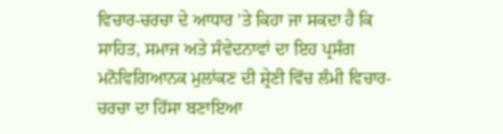ਵਿਚਾਰ-ਚਰਚਾ ਦੇ ਆਧਾਰ ’ਤੇ ਕਿਹਾ ਜਾ ਸਕਦਾ ਹੈ ਕਿ ਸਾਹਿਤ, ਸਮਾਜ ਅਤੇ ਸੰਵੇਦਨਾਵਾਂ ਦਾ ਇਹ ਪ੍ਰਸੰਗ ਮਨੋਵਿਗਿਆਨਕ ਮੁਲਾਂਕਣ ਦੀ ਸ਼੍ਰੇਣੀ ਵਿੱਚ ਲੰਮੀ ਵਿਚਾਰ-ਚਰਚਾ ਦਾ ਹਿੱਸਾ ਬਣਾਇਆ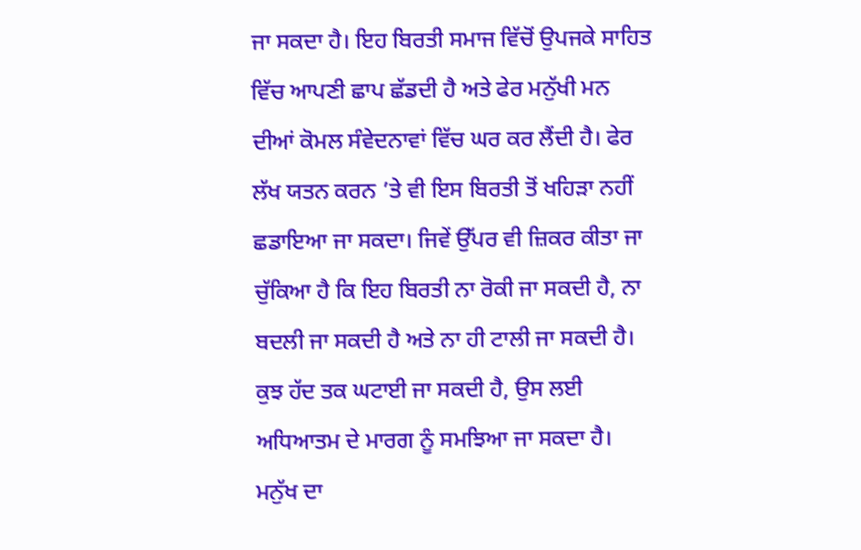ਜਾ ਸਕਦਾ ਹੈ। ਇਹ ਬਿਰਤੀ ਸਮਾਜ ਵਿੱਚੋਂ ਉਪਜਕੇ ਸਾਹਿਤ ਵਿੱਚ ਆਪਣੀ ਛਾਪ ਛੱਡਦੀ ਹੈ ਅਤੇ ਫੇਰ ਮਨੁੱਖੀ ਮਨ ਦੀਆਂ ਕੋਮਲ ਸੰਵੇਦਨਾਵਾਂ ਵਿੱਚ ਘਰ ਕਰ ਲੈਂਦੀ ਹੈ। ਫੇਰ ਲੱਖ ਯਤਨ ਕਰਨ ’ਤੇ ਵੀ ਇਸ ਬਿਰਤੀ ਤੋਂ ਖਹਿੜਾ ਨਹੀਂ ਛਡਾਇਆ ਜਾ ਸਕਦਾ। ਜਿਵੇਂ ਉੱਪਰ ਵੀ ਜ਼ਿਕਰ ਕੀਤਾ ਜਾ ਚੁੱਕਿਆ ਹੈ ਕਿ ਇਹ ਬਿਰਤੀ ਨਾ ਰੋਕੀ ਜਾ ਸਕਦੀ ਹੈ, ਨਾ ਬਦਲੀ ਜਾ ਸਕਦੀ ਹੈ ਅਤੇ ਨਾ ਹੀ ਟਾਲੀ ਜਾ ਸਕਦੀ ਹੈ। ਕੁਝ ਹੱਦ ਤਕ ਘਟਾਈ ਜਾ ਸਕਦੀ ਹੈ, ਉਸ ਲਈ ਅਧਿਆਤਮ ਦੇ ਮਾਰਗ ਨੂੰ ਸਮਝਿਆ ਜਾ ਸਕਦਾ ਹੈ।
ਮਨੁੱਖ ਦਾ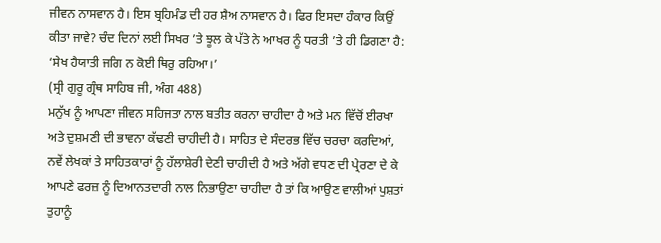ਜੀਵਨ ਨਾਸਵਾਨ ਹੈ। ਇਸ ਬ੍ਰਹਿਮੰਡ ਦੀ ਹਰ ਸ਼ੈਅ ਨਾਸਵਾਨ ਹੈ। ਫਿਰ ਇਸਦਾ ਹੰਕਾਰ ਕਿਉਂ ਕੀਤਾ ਜਾਵੇ? ਚੰਦ ਦਿਨਾਂ ਲਈ ਸਿਖਰ ’ਤੇ ਝੂਲ ਕੇ ਪੱਤੇ ਨੇ ਆਖਰ ਨੂੰ ਧਰਤੀ ’ਤੇ ਹੀ ਡਿਗਣਾ ਹੈ:
‘ਸੇਖ ਹੈਯਾਤੀ ਜਗਿ ਨ ਕੋਈ ਥਿਰੁ ਰਹਿਆ।’
(ਸ੍ਰੀ ਗੁਰੂ ਗ੍ਰੰਥ ਸਾਹਿਬ ਜੀ, ਅੰਗ 488)
ਮਨੁੱਖ ਨੂੰ ਆਪਣਾ ਜੀਵਨ ਸਹਿਜਤਾ ਨਾਲ ਬਤੀਤ ਕਰਨਾ ਚਾਹੀਦਾ ਹੈ ਅਤੇ ਮਨ ਵਿੱਚੋਂ ਈਰਖਾ ਅਤੇ ਦੁਸ਼ਮਣੀ ਦੀ ਭਾਵਨਾ ਕੱਢਣੀ ਚਾਹੀਦੀ ਹੈ। ਸਾਹਿਤ ਦੇ ਸੰਦਰਭ ਵਿੱਚ ਚਰਚਾ ਕਰਦਿਆਂ, ਨਵੇਂ ਲੇਖਕਾਂ ਤੇ ਸਾਹਿਤਕਾਰਾਂ ਨੂੰ ਹੱਲਾਸ਼ੇਰੀ ਦੇਣੀ ਚਾਹੀਦੀ ਹੈ ਅਤੇ ਅੱਗੇ ਵਧਣ ਦੀ ਪ੍ਰੇਰਣਾ ਦੇ ਕੇ ਆਪਣੇ ਫਰਜ਼ ਨੂੰ ਦਿਆਨਤਦਾਰੀ ਨਾਲ ਨਿਭਾਉਣਾ ਚਾਹੀਦਾ ਹੈ ਤਾਂ ਕਿ ਆਉਣ ਵਾਲੀਆਂ ਪੁਸ਼ਤਾਂ ਤੁਹਾਨੂੰ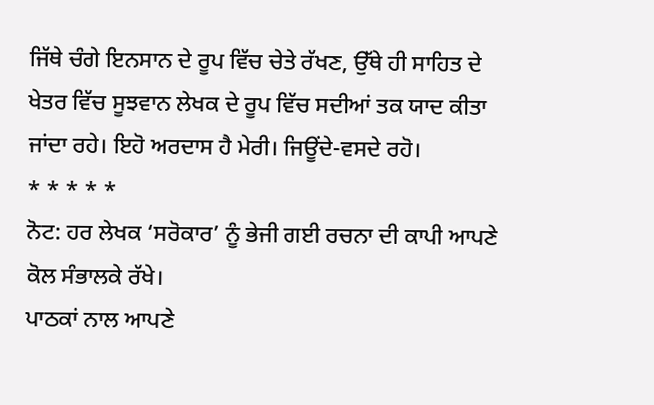ਜਿੱਥੇ ਚੰਗੇ ਇਨਸਾਨ ਦੇ ਰੂਪ ਵਿੱਚ ਚੇਤੇ ਰੱਖਣ, ਉੱਥੇ ਹੀ ਸਾਹਿਤ ਦੇ ਖੇਤਰ ਵਿੱਚ ਸੂਝਵਾਨ ਲੇਖਕ ਦੇ ਰੂਪ ਵਿੱਚ ਸਦੀਆਂ ਤਕ ਯਾਦ ਕੀਤਾ ਜਾਂਦਾ ਰਹੇ। ਇਹੋ ਅਰਦਾਸ ਹੈ ਮੇਰੀ। ਜਿਊਂਦੇ-ਵਸਦੇ ਰਹੋ।
* * * * *
ਨੋਟ: ਹਰ ਲੇਖਕ ‘ਸਰੋਕਾਰ’ ਨੂੰ ਭੇਜੀ ਗਈ ਰਚਨਾ ਦੀ ਕਾਪੀ ਆਪਣੇ ਕੋਲ ਸੰਭਾਲਕੇ ਰੱਖੇ।
ਪਾਠਕਾਂ ਨਾਲ ਆਪਣੇ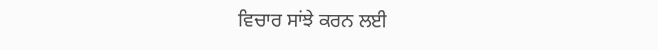ਵਿਚਾਰ ਸਾਂਝੇ ਕਰਨ ਲਈ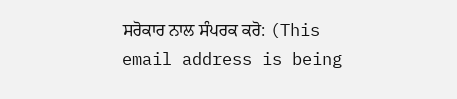ਸਰੋਕਾਰ ਨਾਲ ਸੰਪਰਕ ਕਰੋ: (This email address is being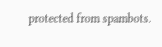protected from spambots.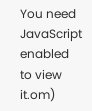You need JavaScript enabled to view it.om)